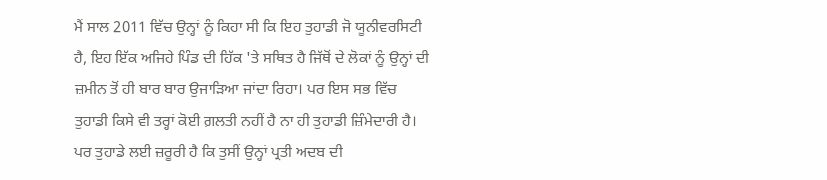ਮੈਂ ਸਾਲ 2011 ਵਿੱਚ ਉਨ੍ਹਾਂ ਨੂੰ ਕਿਹਾ ਸੀ ਕਿ ਇਹ ਤੁਹਾਡੀ ਜੋ ਯੂਨੀਵਰਸਿਟੀ ਹੈ, ਇਹ ਇੱਕ ਅਜਿਹੇ ਪਿੰਡ ਦੀ ਹਿੱਕ 'ਤੇ ਸਥਿਤ ਹੈ ਜਿੱਥੋਂ ਦੇ ਲੋਕਾਂ ਨੂੰ ਉਨ੍ਹਾਂ ਦੀ ਜ਼ਮੀਨ ਤੋਂ ਹੀ ਬਾਰ ਬਾਰ ਉਜਾੜਿਆ ਜਾਂਦਾ ਰਿਹਾ। ਪਰ ਇਸ ਸਭ ਵਿੱਚ ਤੁਹਾਡੀ ਕਿਸੇ ਵੀ ਤਰ੍ਹਾਂ ਕੋਈ ਗ਼ਲਤੀ ਨਹੀਂ ਹੈ ਨਾ ਹੀ ਤੁਹਾਡੀ ਜ਼ਿੰਮੇਦਾਰੀ ਹੈ। ਪਰ ਤੁਹਾਡੇ ਲਈ ਜ਼ਰੂਰੀ ਹੈ ਕਿ ਤੁਸੀਂ ਉਨ੍ਹਾਂ ਪ੍ਰਤੀ ਅਦਬ ਦੀ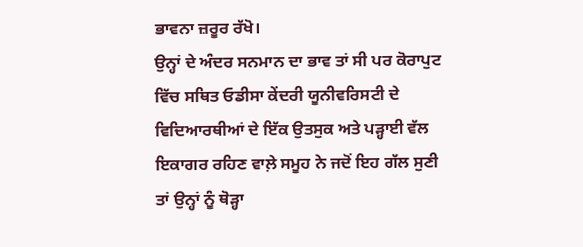ਭਾਵਨਾ ਜ਼ਰੂਰ ਰੱਖੋ।
ਉਨ੍ਹਾਂ ਦੇ ਅੰਦਰ ਸਨਮਾਨ ਦਾ ਭਾਵ ਤਾਂ ਸੀ ਪਰ ਕੋਰਾਪੁਟ ਵਿੱਚ ਸਥਿਤ ਓਡੀਸਾ ਕੇਂਦਰੀ ਯੂਨੀਵਰਿਸਟੀ ਦੇ ਵਿਦਿਆਰਥੀਆਂ ਦੇ ਇੱਕ ਉਤਸੁਕ ਅਤੇ ਪੜ੍ਹਾਈ ਵੱਲ ਇਕਾਗਰ ਰਹਿਣ ਵਾਲ਼ੇ ਸਮੂਹ ਨੇ ਜਦੋਂ ਇਹ ਗੱਲ ਸੁਣੀ ਤਾਂ ਉਨ੍ਹਾਂ ਨੂੰ ਥੋੜ੍ਹਾ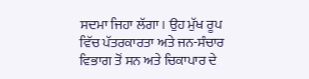ਸਦਮਾ ਜਿਹਾ ਲੱਗਾ। ਉਹ ਮੁੱਖ ਰੂਪ ਵਿੱਚ ਪੱਤਰਕਾਰਤਾ ਅਤੇ ਜਨ-ਸੰਚਾਰ ਵਿਭਾਗ ਤੋਂ ਸਨ ਅਤੇ ਚਿਕਾਪਾਰ ਦੇ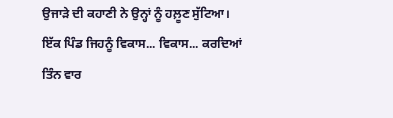ਉਜਾੜੇ ਦੀ ਕਹਾਣੀ ਨੇ ਉਨ੍ਹਾਂ ਨੂੰ ਹਲ਼ੂਣ ਸੁੱਟਿਆ। ਇੱਕ ਪਿੰਡ ਜਿਹਨੂੰ ਵਿਕਾਸ... ਵਿਕਾਸ... ਕਰਦਿਆਂ ਤਿੰਨ ਵਾਰ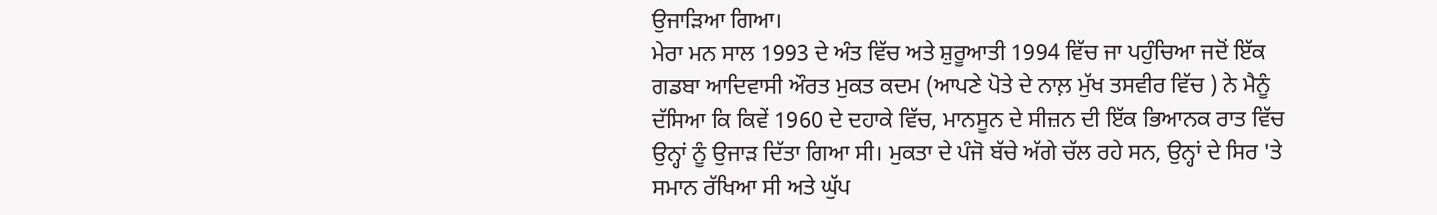ਉਜਾੜਿਆ ਗਿਆ।
ਮੇਰਾ ਮਨ ਸਾਲ 1993 ਦੇ ਅੰਤ ਵਿੱਚ ਅਤੇ ਸ਼ੁਰੂਆਤੀ 1994 ਵਿੱਚ ਜਾ ਪਹੁੰਚਿਆ ਜਦੋਂ ਇੱਕ ਗਡਬਾ ਆਦਿਵਾਸੀ ਔਰਤ ਮੁਕਤ ਕਦਮ (ਆਪਣੇ ਪੋਤੇ ਦੇ ਨਾਲ਼ ਮੁੱਖ ਤਸਵੀਰ ਵਿੱਚ ) ਨੇ ਮੈਨੂੰ ਦੱਸਿਆ ਕਿ ਕਿਵੇਂ 1960 ਦੇ ਦਹਾਕੇ ਵਿੱਚ, ਮਾਨਸੂਨ ਦੇ ਸੀਜ਼ਨ ਦੀ ਇੱਕ ਭਿਆਨਕ ਰਾਤ ਵਿੱਚ ਉਨ੍ਹਾਂ ਨੂੰ ਉਜਾੜ ਦਿੱਤਾ ਗਿਆ ਸੀ। ਮੁਕਤਾ ਦੇ ਪੰਜੋ ਬੱਚੇ ਅੱਗੇ ਚੱਲ ਰਹੇ ਸਨ, ਉਨ੍ਹਾਂ ਦੇ ਸਿਰ 'ਤੇ ਸਮਾਨ ਰੱਖਿਆ ਸੀ ਅਤੇ ਘੁੱਪ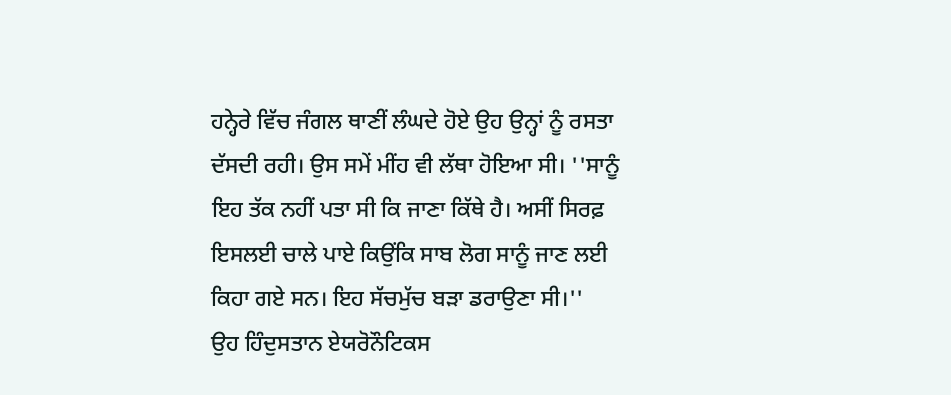ਹਨ੍ਹੇਰੇ ਵਿੱਚ ਜੰਗਲ ਥਾਣੀਂ ਲੰਘਦੇ ਹੋਏ ਉਹ ਉਨ੍ਹਾਂ ਨੂੰ ਰਸਤਾ ਦੱਸਦੀ ਰਹੀ। ਉਸ ਸਮੇਂ ਮੀਂਹ ਵੀ ਲੱਥਾ ਹੋਇਆ ਸੀ। ''ਸਾਨੂੰ ਇਹ ਤੱਕ ਨਹੀਂ ਪਤਾ ਸੀ ਕਿ ਜਾਣਾ ਕਿੱਥੇ ਹੈ। ਅਸੀਂ ਸਿਰਫ਼ ਇਸਲਈ ਚਾਲੇ ਪਾਏ ਕਿਉਂਕਿ ਸਾਬ ਲੋਗ ਸਾਨੂੰ ਜਾਣ ਲਈ ਕਿਹਾ ਗਏ ਸਨ। ਇਹ ਸੱਚਮੁੱਚ ਬੜਾ ਡਰਾਉਣਾ ਸੀ।''
ਉਹ ਹਿੰਦੁਸਤਾਨ ਏਯਰੋਨੌਟਿਕਸ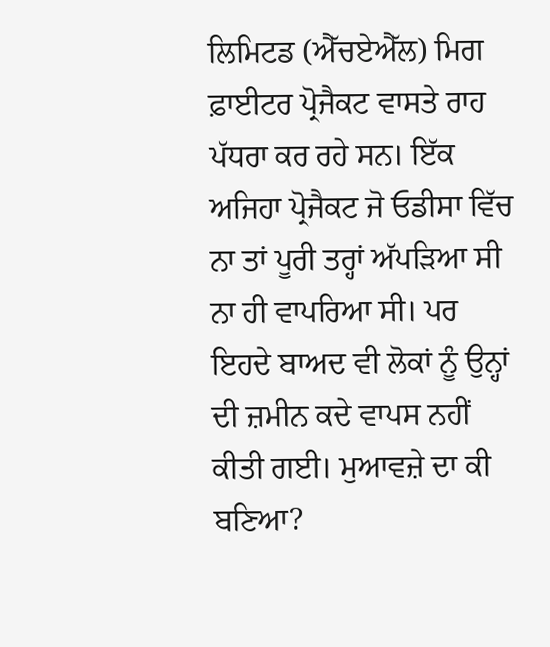ਲਿਮਿਟਡ (ਐੱਚਏਐੱਲ) ਮਿਗ ਫ਼ਾਈਟਰ ਪ੍ਰੋਜੈਕਟ ਵਾਸਤੇ ਰਾਹ ਪੱਧਰਾ ਕਰ ਰਹੇ ਸਨ। ਇੱਕ ਅਜਿਹਾ ਪ੍ਰੋਜੈਕਟ ਜੋ ਓਡੀਸਾ ਵਿੱਚ ਨਾ ਤਾਂ ਪੂਰੀ ਤਰ੍ਹਾਂ ਅੱਪੜਿਆ ਸੀ ਨਾ ਹੀ ਵਾਪਰਿਆ ਸੀ। ਪਰ ਇਹਦੇ ਬਾਅਦ ਵੀ ਲੋਕਾਂ ਨੂੰ ਉਨ੍ਹਾਂ ਦੀ ਜ਼ਮੀਨ ਕਦੇ ਵਾਪਸ ਨਹੀਂ ਕੀਤੀ ਗਈ। ਮੁਆਵਜ਼ੇ ਦਾ ਕੀ ਬਣਿਆ?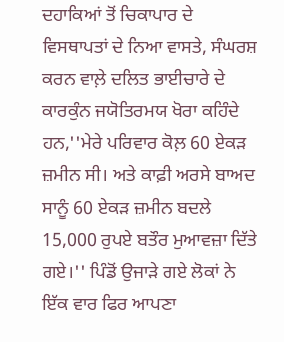ਦਹਾਕਿਆਂ ਤੋਂ ਚਿਕਾਪਾਰ ਦੇ ਵਿਸਥਾਪਤਾਂ ਦੇ ਨਿਆ ਵਾਸਤੇ, ਸੰਘਰਸ਼ ਕਰਨ ਵਾਲ਼ੇ ਦਲਿਤ ਭਾਈਚਾਰੇ ਦੇ ਕਾਰਕੁੰਨ ਜਯੋਤਿਰਮਯ ਖੋਰਾ ਕਹਿੰਦੇ ਹਨ,''ਮੇਰੇ ਪਰਿਵਾਰ ਕੋਲ਼ 60 ਏਕੜ ਜ਼ਮੀਨ ਸੀ। ਅਤੇ ਕਾਫ਼ੀ ਅਰਸੇ ਬਾਅਦ ਸਾਨੂੰ 60 ਏਕੜ ਜ਼ਮੀਨ ਬਦਲੇ 15,000 ਰੁਪਏ ਬਤੌਰ ਮੁਆਵਜ਼ਾ ਦਿੱਤੇ ਗਏ।'' ਪਿੰਡੋਂ ਉਜਾੜੇ ਗਏ ਲੋਕਾਂ ਨੇ ਇੱਕ ਵਾਰ ਫਿਰ ਆਪਣਾ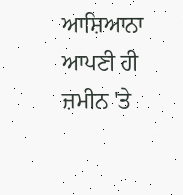ਆਸ਼ਿਆਨਾ ਆਪਣੀ ਹੀ ਜ਼ਮੀਨ 'ਤੇ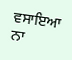ਵਸਾਇਆ ਨਾ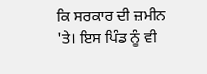ਕਿ ਸਰਕਾਰ ਦੀ ਜ਼ਮੀਨ 'ਤੇ। ਇਸ ਪਿੰਡ ਨੂੰ ਵੀ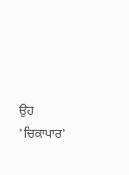ਉਹ 'ਚਿਕਾਪਾਰ'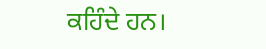ਕਹਿੰਦੇ ਹਨ।